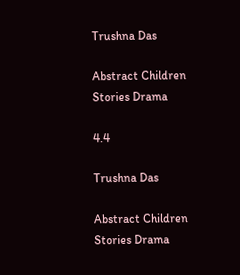Trushna Das

Abstract Children Stories Drama

4.4

Trushna Das

Abstract Children Stories Drama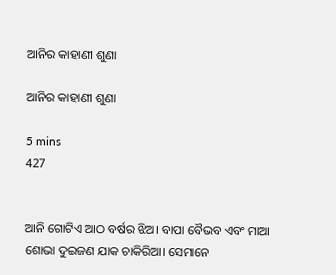ଆନିର କାହାଣୀ ଶୁଣା

ଆନିର କାହାଣୀ ଶୁଣା

5 mins
427


ଆନି ଗୋଟିଏ ଆଠ ବର୍ଷର ଝିଅ। ବାପା ବୈଭବ ଏବଂ ମାଆ ଶୋଭା ଦୁଇଜଣ ଯାକ ଚାକିରିଆ। ସେମାନେ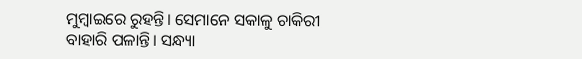ମୁମ୍ବାଇରେ ରୁହନ୍ତି। ସେମାନେ ସକାଳୁ ଚାକିରୀ ବାହାରି ପଳାନ୍ତି। ସନ୍ଧ୍ୟା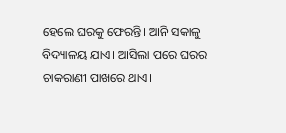ହେଲେ ଘରକୁ ଫେରନ୍ତି। ଆନି ସକାଳୁ ବିଦ୍ୟାଳୟ ଯାଏ। ଆସିଲା ପରେ ଘରର ଚାକରାଣୀ ପାଖରେ ଥାଏ।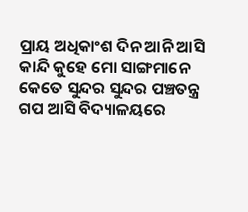ପ୍ରାୟ ଅଧିକାଂଶ ଦିନ ଆନି ଆସି କାନ୍ଦି କୁହେ ମୋ ସାଙ୍ଗମାନେ କେତେ ସୁନ୍ଦର ସୁନ୍ଦର ପଞ୍ଚତନ୍ତ୍ର ଗପ ଆସି ବିଦ୍ୟାଳୟରେ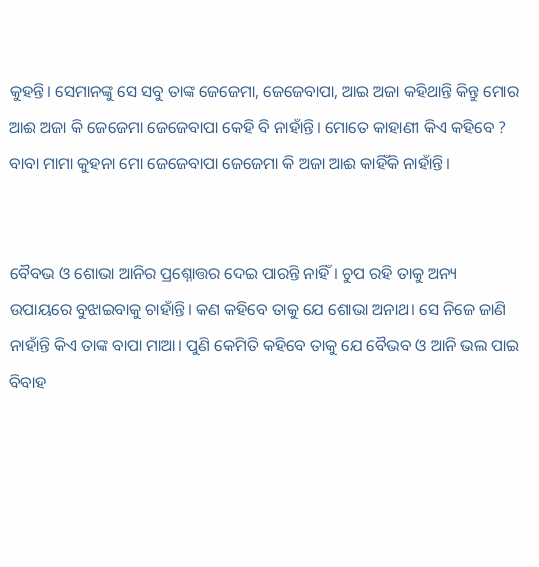କୁହନ୍ତି। ସେମାନଙ୍କୁ ସେ ସବୁ ତାଙ୍କ ଜେଜେମା, ଜେଜେବାପା, ଆଇ ଅଜା କହିଥାନ୍ତି କିନ୍ତୁ ମୋର ଆଈ ଅଜା କି ଜେଜେମା ଜେଜେବାପା କେହି ବି ନାହାଁନ୍ତି। ମୋତେ କାହାଣୀ କିଏ କହିବେ ? ବାବା ମାମା କୁହନା ମୋ ଜେଜେବାପା ଜେଜେମା କି ଅଜା ଆଈ କାହିଁକି ନାହାଁନ୍ତି।


ବୈବଭ ଓ ଶୋଭା ଆନିର ପ୍ରଶ୍ନୋତ୍ତର ଦେଇ ପାରନ୍ତି ନାହିଁ। ଚୁପ ରହି ତାକୁ ଅନ୍ୟ ଉପାୟରେ ବୁଝାଇବାକୁ ଚାହାଁନ୍ତି। କଣ କହିବେ ତାକୁ ଯେ ଶୋଭା ଅନାଥ। ସେ ନିଜେ ଜାଣି ନାହାଁନ୍ତି କିଏ ତାଙ୍କ ବାପା ମାଆ। ପୁଣି କେମିତି କହିବେ ତାକୁ ଯେ ବୈଭବ ଓ ଆନି ଭଲ ପାଇ ବିବାହ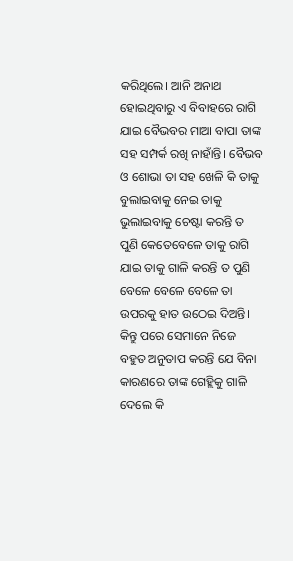କରିଥିଲେ। ଆନି ଅନାଥ ହୋଇଥିବାରୁ ଏ ବିବାହରେ ରାଗି ଯାଇ ବୈଭବର ମାଆ ବାପା ତାଙ୍କ ସହ ସମ୍ପର୍କ ରଖି ନାହାଁନ୍ତି। ବୈଭବ ଓ ଶୋଭା ତା ସହ ଖେଳି କି ତାକୁ ବୁଲାଇବାକୁ ନେଇ ତାକୁ ଭୁଲାଇବାକୁ ଚେଷ୍ଟା କରନ୍ତି ତ ପୁଣି କେତେବେଳେ ତାକୁ ରାଗି ଯାଇ ତାକୁ ଗାଳି କରନ୍ତି ତ ପୁଣି ବେଳେ ବେଳେ ବେଳେ ତା ଉପରକୁ ହାତ ଉଠେଇ ଦିଅନ୍ତି। କିନ୍ତୁ ପରେ ସେମାନେ ନିଜେ ବହୁତ ଅନୁତାପ କରନ୍ତି ଯେ ବିନା କାରଣରେ ତାଙ୍କ ଗେହ୍ଲିକୁ ଗାଳି ଦେଲେ କି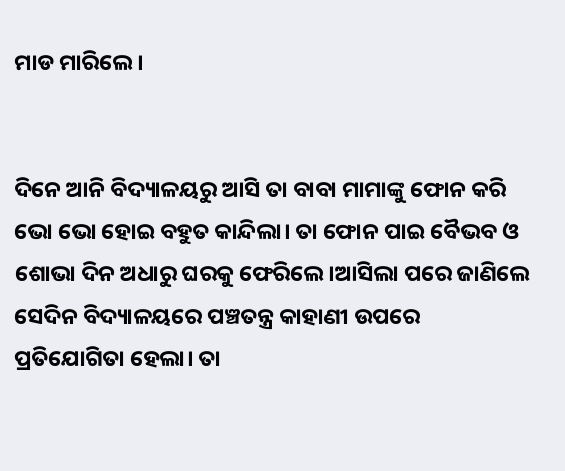ମାଡ ମାରିଲେ।


ଦିନେ ଆନି ବିଦ୍ୟାଳୟରୁ ଆସି ତା ବାବା ମାମାଙ୍କୁ ଫୋନ କରି ଭୋ ଭୋ ହୋଇ ବହୁତ କାନ୍ଦିଲା। ତା ଫୋନ ପାଇ ବୈଭବ ଓ ଶୋଭା ଦିନ ଅଧାରୁ ଘରକୁ ଫେରିଲେ।ଆସିଲା ପରେ ଜାଣିଲେ ସେଦିନ ବିଦ୍ୟାଳୟରେ ପଞ୍ଚତନ୍ତ୍ର କାହାଣୀ ଉପରେ ପ୍ରତିଯୋଗିତା ହେଲା। ତା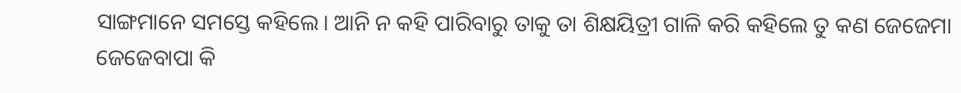ସାଙ୍ଗମାନେ ସମସ୍ତେ କହିଲେ। ଆନି ନ କହି ପାରିବାରୁ ତାକୁ ତା ଶିକ୍ଷୟିତ୍ରୀ ଗାଳି କରି କହିଲେ ତୁ କଣ ଜେଜେମା ଜେଜେବାପା କି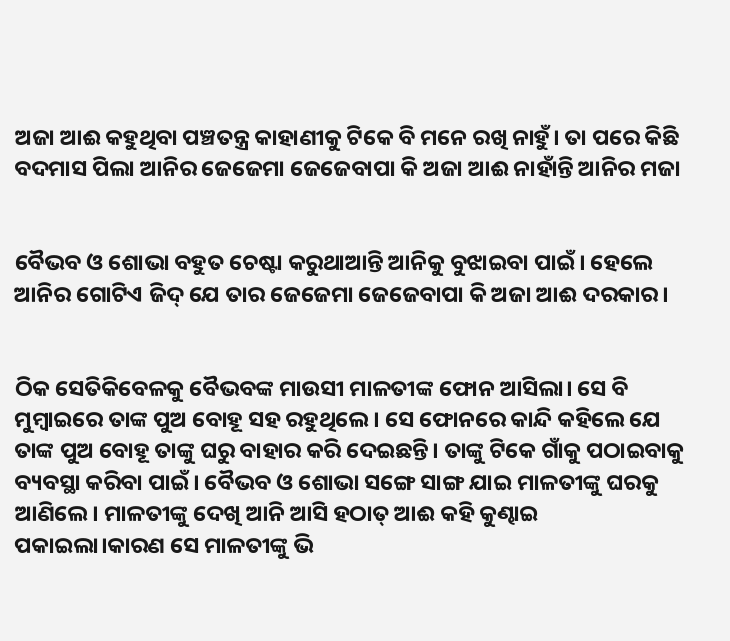ଅଜା ଆଈ କହୁଥିବା ପଞ୍ଚତନ୍ତ୍ର କାହାଣୀକୁ ଟିକେ ବି ମନେ ରଖି ନାହୁଁ। ତା ପରେ କିଛି ବଦମାସ ପିଲା ଆନିର ଜେଜେମା ଜେଜେବାପା କି ଅଜା ଆଈ ନାହାଁନ୍ତି ଆନିର ମଜା


ବୈଭବ ଓ ଶୋଭା ବହୁତ ଚେଷ୍ଟା କରୁଥାଆନ୍ତି ଆନିକୁ ବୁଝାଇବା ପାଇଁ। ହେଲେ ଆନିର ଗୋଟିଏ ଜିଦ୍ ଯେ ତାର ଜେଜେମା ଜେଜେବାପା କି ଅଜା ଆଈ ଦରକାର।


ଠିକ ସେତିକିବେଳକୁ ବୈଭବଙ୍କ ମାଉସୀ ମାଳତୀଙ୍କ ଫୋନ ଆସିଲା। ସେ ବି ମୁମ୍ବାଇରେ ତାଙ୍କ ପୁଅ ବୋହୂ ସହ ରହୁଥିଲେ। ସେ ଫୋନରେ କାନ୍ଦି କହିଲେ ଯେ ତାଙ୍କ ପୁଅ ବୋହୂ ତାଙ୍କୁ ଘରୁ ବାହାର କରି ଦେଇଛନ୍ତି। ତାଙ୍କୁ ଟିକେ ଗାଁକୁ ପଠାଇବାକୁ ବ୍ୟବସ୍ଥା କରିବା ପାଇଁ। ବୈଭବ ଓ ଶୋଭା ସଙ୍ଗେ ସାଙ୍ଗ ଯାଇ ମାଳତୀଙ୍କୁ ଘରକୁ ଆଣିଲେ। ମାଳତୀଙ୍କୁ ଦେଖି ଆନି ଆସି ହଠାତ୍ ଆଈ କହି କୁଣ୍ଢାଇ ପକାଇଲା।କାରଣ ସେ ମାଳତୀଙ୍କୁ ଭି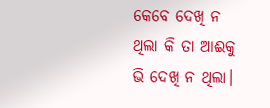କେବେ ଦେଖି ନ ଥିଲା କି ତା ଆଈକୁ ଭି ଦେଖି ନ ଥିଲା।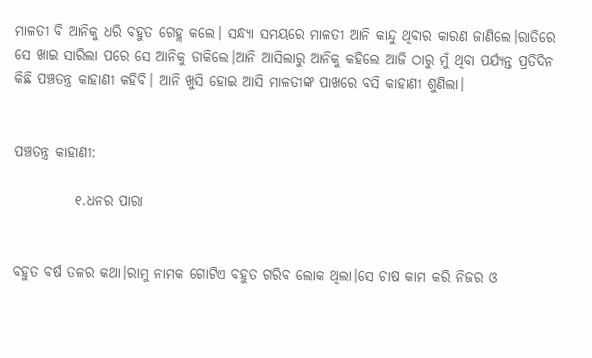ମାଳତୀ ବି ଆନିକୁ ଧରି ବହୁତ ଗେହ୍ଲ କଲେ। ସନ୍ଧ୍ୟା ସମୟରେ ମାଳତୀ ଆନି କାନ୍ଦୁ ଥିବାର କାରଣ ଜାଣିଲେ।ରାତିରେ ସେ ଖାଇ ସାରିଲା ପରେ ସେ ଆନିକୁ ଡାକିଲେ।ଆନି ଆସିଲାରୁ ଆନିକୁ କହିଲେ ଆଜି ଠାରୁ ମୁଁ ଥିବା ପର୍ଯ୍ୟନ୍ତ ପ୍ରତିଦିନ କିଛି ପଞ୍ଚତନ୍ତ୍ର କାହାଣୀ କହିବି। ଆନି ଖୁସି ହୋଇ ଆସି ମାଳତୀଙ୍କ ପାଖରେ ବସି କାହାଣୀ ଶୁଣିଲା।


ପଞ୍ଚତନ୍ତ୍ର କାହାଣୀ:

           ୧.ଧନର ପାରା


ବହୁତ ବର୍ଷ ତଳର କଥା।ରାମୁ ନାମକ ଗୋଟିଏ ବହୁତ ଗରିବ ଲୋକ ଥିଲା।ସେ ଚାଷ କାମ କରି ନିଜର ଓ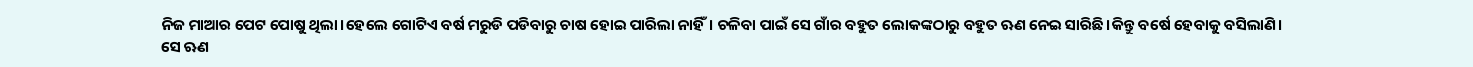ନିଜ ମାଆର ପେଟ ପୋଷୁ ଥିଲା।ହେଲେ ଗୋଟିଏ ବର୍ଷ ମରୁଡି ପଡିବାରୁ ଚାଷ ହୋଇ ପାରିଲା ନାହିଁ। ଚଳିବା ପାଇଁ ସେ ଗାଁର ବହୁତ ଲୋକଙ୍କଠାରୁ ବହୁତ ଋଣ ନେଇ ସାରିଛି।କିନ୍ତୁ ବର୍ଷେ ହେବାକୁ ବସିଲାଣି। ସେ ଋଣ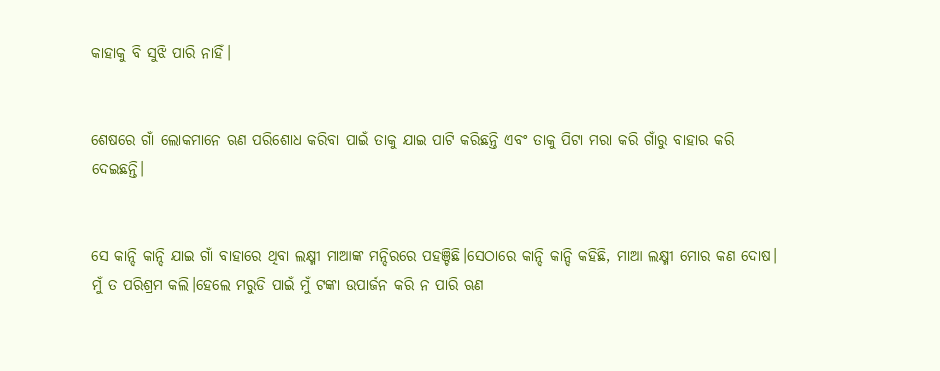କାହାକୁ ବି ସୁଝି ପାରି ନାହିଁ।


ଶେଷରେ ଗାଁ ଲୋକମାନେ ଋଣ ପରିଶୋଧ କରିବା ପାଇଁ ତାକୁ ଯାଇ ପାଟି କରିଛନ୍ତି ଏବଂ ତାକୁ ପିଟା ମରା କରି ଗାଁରୁ ବାହାର କରି ଦେଇଛନ୍ତି।


ସେ କାନ୍ଦି କାନ୍ଦି ଯାଇ ଗାଁ ବାହାରେ ଥିବା ଲକ୍ଷ୍ମୀ ମାଆଙ୍କ ମନ୍ଦିରରେ ପହଞ୍ଚିଛି।ସେଠାରେ କାନ୍ଦି କାନ୍ଦି କହିଛି, ମାଆ ଲକ୍ଷ୍ମୀ ମୋର କଣ ଦୋଷ। ମୁଁ ତ ପରିଶ୍ରମ କଲି।ହେଲେ ମରୁଡି ପାଇଁ ମୁଁ ଟଙ୍କା ଉପାର୍ଜନ କରି ନ ପାରି ଋଣ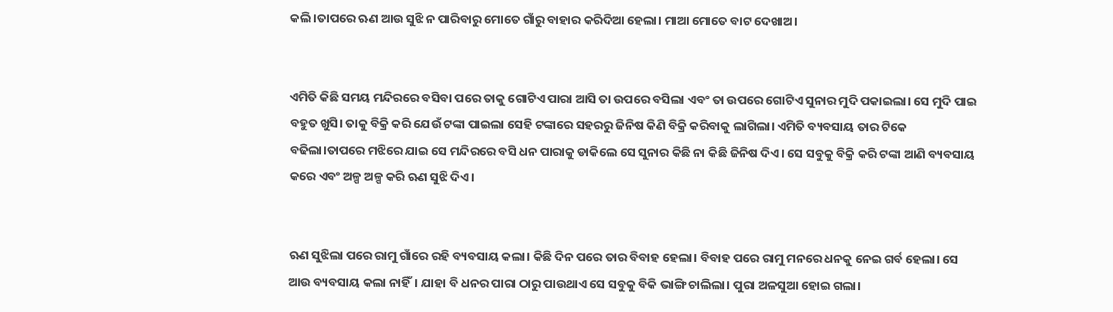କଲି।ତାପରେ ଋଣ ଆଉ ସୁଝି ନ ପାରିବାରୁ ମୋତେ ଗାଁରୁ ବାହାର କରିଦିଆ ହେଲା। ମାଆ ମୋତେ ବାଟ ଦେଖାଅ।


ଏମିତି କିଛି ସମୟ ମନ୍ଦିରରେ ବସିବା ପରେ ତାକୁ ଗୋଟିଏ ପାରା ଆସି ତା ଉପରେ ବସିଲା ଏବଂ ତା ଉପରେ ଗୋଟିଏ ସୁନାର ମୁଦି ପକାଇଲା। ସେ ମୁଦି ପାଇ ବହୁତ ଖୁସି। ତାକୁ ବିକ୍ରି କରି ଯେଉଁ ଟଙ୍କା ପାଇଲା ସେହି ଟଙ୍କାରେ ସହରରୁ ଜିନିଷ କିଣି ବିକ୍ରି କରିବାକୁ ଲାଗିଲା। ଏମିତି ବ୍ୟବସାୟ ତାର ଟିକେ ବଢିଲା।ତାପରେ ମଝିରେ ଯାଇ ସେ ମନ୍ଦିରରେ ବସି ଧନ ପାରାକୁ ଡାକିଲେ ସେ ସୁନାର କିଛି ନା କିଛି ଜିନିଷ ଦିଏ। ସେ ସବୁକୁ ବିକ୍ରି କରି ଟଙ୍କା ଆଣି ବ୍ୟବସାୟ କରେ ଏବଂ ଅଳ୍ପ ଅଳ୍ପ କରି ଋଣ ସୁଝି ଦିଏ।


ଋଣ ସୁଝିଲା ପରେ ରାମୁ ଗାଁରେ ରହି ବ୍ୟବସାୟ କଲା। କିଛି ଦିନ ପରେ ତାର ବିବାହ ହେଲା। ବିବାହ ପରେ ରାମୁ ମନରେ ଧନକୁ ନେଇ ଗର୍ବ ହେଲା। ସେ ଆଉ ବ୍ୟବସାୟ କଲା ନାହିଁ। ଯାହା ବି ଧନର ପାରା ଠାରୁ ପାଉଥାଏ ସେ ସବୁକୁ ବିକି ଭାଙ୍ଗି ଚାଲିଲା। ପୁରା ଅଳସୁଆ ହୋଇ ଗଲା।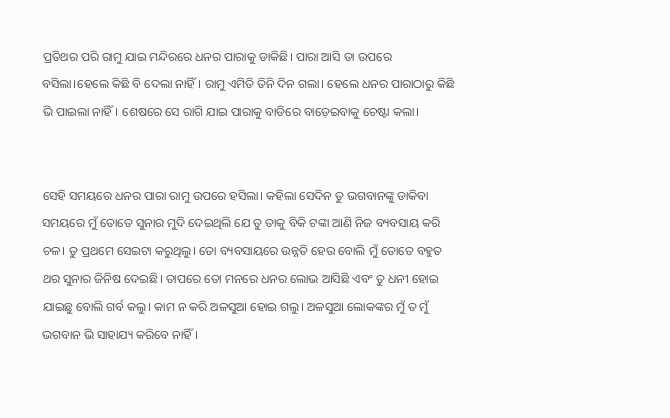ପ୍ରତିଥର ପରି ରାମୁ ଯାଇ ମନ୍ଦିରରେ ଧନର ପାରାକୁ ଡାକିଛି। ପାରା ଆସି ତା ଉପରେ ବସିଲା।ହେଲେ କିଛି ବି ଦେଲା ନାହିଁ। ରାମୁ ଏମିତି ତିନି ଦିନ ଗଲା। ହେଲେ ଧନର ପାରାଠାରୁ କିଛି ଭି ପାଇଲା ନାହିଁ। ଶେଷରେ ସେ ରାଗି ଯାଇ ପାରାକୁ ବାଡିରେ ବାଡ଼େଇବାକୁ ଚେଷ୍ଟା କଲା।


ସେହି ସମୟରେ ଧନର ପାରା ରାମୁ ଉପରେ ହସିଲା। କହିଲା ସେଦିନ ତୁ ଭଗବାନଙ୍କୁ ଡାକିବା ସମୟରେ ମୁଁ ତୋତେ ସୁନାର ମୁଦି ଦେଇଥିଲି ଯେ ତୁ ତାକୁ ବିକି ଟଙ୍କା ଆଣି ନିଜ ବ୍ୟବସାୟ କରି ଚଳ। ତୁ ପ୍ରଥମେ ସେଇଟା କରୁଥିଲୁ। ତୋ ବ୍ୟବସାୟରେ ଉନ୍ନତି ହେଉ ବୋଲି ମୁଁ ତୋତେ ବହୁତ ଥର ସୁନାର ଜିନିଷ ଦେଇଛି। ତାପରେ ତୋ ମନରେ ଧନର ଲୋଭ ଆସିଛି ଏବଂ ତୁ ଧନୀ ହୋଇ ଯାଇଛୁ ବୋଲି ଗର୍ବ କଲୁ। କାମ ନ କରି ଅଳସୁଆ ହୋଇ ଗଲୁ। ଅଳସୁଆ ଲୋକଙ୍କର ମୁଁ ତ ମୁଁ ଭଗବାନ ଭି ସାହାଯ୍ୟ କରିବେ ନାହିଁ।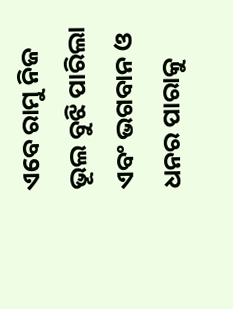ଏବେ ରାମୁ ନିଜ ଭୂଲ ବୁଝି ପାରିଲା ଏବଂ ଭଗବାନ ଓ ଧନର ପାରାକୁ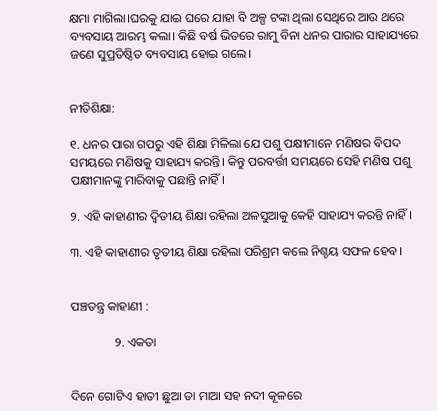କ୍ଷମା ମାଗିଲା।ଘରକୁ ଯାଇ ଘରେ ଯାହା ବି ଅଳ୍ପ ଟଙ୍କା ଥିଲା ସେଥିରେ ଆଉ ଥରେ ବ୍ୟବସାୟ ଆରମ୍ଭ କଲା। କିଛି ବର୍ଷ ଭିତରେ ରାମୁ ବିନା ଧନର ପାରାର ସାହାଯ୍ୟରେ ଜଣେ ସୁପ୍ରତିଷ୍ଠିତ ବ୍ୟବସାୟ ହୋଇ ଗଲେ।


ନୀତିଶିକ୍ଷା:

୧. ଧନର ପାରା ଗପରୁ ଏହି ଶିକ୍ଷା ମିଳିଲା ଯେ ପଶୁ ପକ୍ଷୀମାନେ ମଣିଷର ବିପଦ ସମୟରେ ମଣିଷକୁ ସାହାଯ୍ୟ କରନ୍ତି। କିନ୍ତୁ ପରବର୍ତ୍ତୀ ସମୟରେ ସେହି ମଣିଷ ପଶୁ ପକ୍ଷୀମାନଙ୍କୁ ମାରିବାକୁ ପଛାନ୍ତି ନାହିଁ।

୨. ଏହି କାହାଣୀର ଦ୍ୱିତୀୟ ଶିକ୍ଷା ରହିଲା ଅଳସୁଆକୁ କେହି ସାହାଯ୍ୟ କରନ୍ତି ନାହିଁ।

୩. ଏହି କାହାଣୀର ତୃତୀୟ ଶିକ୍ଷା ରହିଲା ପରିଶ୍ରମ କଲେ ନିଶ୍ଚୟ ସଫଳ ହେବ।


ପଞ୍ଚତନ୍ତ୍ର କାହାଣୀ :

              ୨. ଏକତା


ଦିନେ ଗୋଟିଏ ହାତୀ ଛୁଆ ତା ମାଆ ସହ ନଦୀ କୂଳରେ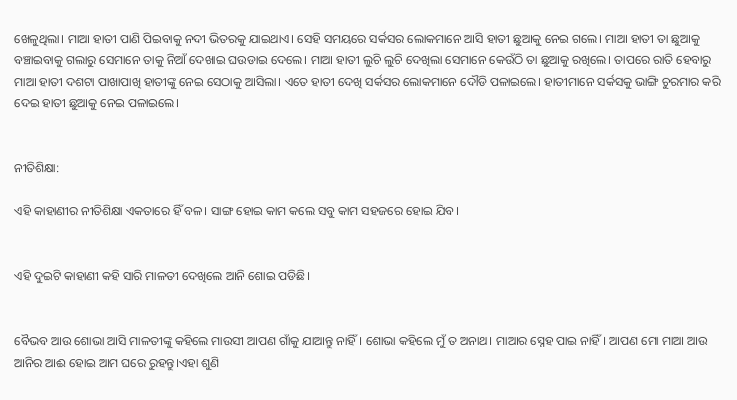ଖେଳୁଥିଲା। ମାଆ ହାତୀ ପାଣି ପିଇବାକୁ ନଦୀ ଭିତରକୁ ଯାଇଥାଏ। ସେହି ସମୟରେ ସର୍କସର ଲୋକମାନେ ଆସି ହାତୀ ଛୁଆକୁ ନେଇ ଗଲେ। ମାଆ ହାତୀ ତା ଛୁଆକୁ ବଞ୍ଚାଇବାକୁ ଗଲାରୁ ସେମାନେ ତାକୁ ନିଆଁ ଦେଖାଇ ଘଉଡାଇ ଦେଲେ। ମାଆ ହାତୀ ଲୁଚି ଲୁଚି ଦେଖିଲା ସେମାନେ କେଉଁଠି ତା ଛୁଆକୁ ରଖିଲେ। ତାପରେ ରାତି ହେବାରୁ ମାଆ ହାତୀ ଦଶଟା ପାଖାପାଖି ହାତୀଙ୍କୁ ନେଇ ସେଠାକୁ ଆସିଲା। ଏତେ ହାତୀ ଦେଖି ସର୍କସର ଲୋକମାନେ ଦୌଡି ପଳାଇଲେ। ହାତୀମାନେ ସର୍କସକୁ ଭାଙ୍ଗି ଚୁରମାର କରି ଦେଇ ହାତୀ ଛୁଆକୁ ନେଇ ପଳାଇଲେ।


ନୀତିଶିକ୍ଷା:

ଏହି କାହାଣୀର ନୀତିଶିକ୍ଷା ଏକତାରେ ହିଁ ବଳ। ସାଙ୍ଗ ହୋଇ କାମ କଲେ ସବୁ କାମ ସହଜରେ ହୋଇ ଯିବ।


ଏହି ଦୁଇଟି କାହାଣୀ କହି ସାରି ମାଳତୀ ଦେଖିଲେ ଆନି ଶୋଇ ପଡିଛି।


ବୈଭବ ଆଉ ଶୋଭା ଆସି ମାଳତୀଙ୍କୁ କହିଲେ ମାଉସୀ ଆପଣ ଗାଁକୁ ଯାଆନ୍ତୁ ନାହିଁ। ଶୋଭା କହିଲେ ମୁଁ ତ ଅନାଥ। ମାଆର ସ୍ନେହ ପାଇ ନାହିଁ। ଆପଣ ମୋ ମାଆ ଆଉ ଆନିର ଆଈ ହୋଇ ଆମ ଘରେ ରୁହନ୍ତୁ।ଏହା ଶୁଣି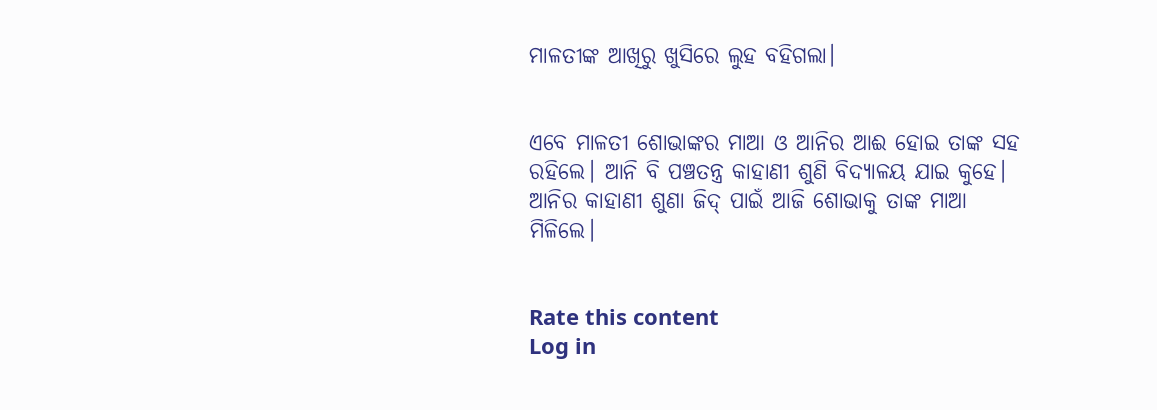ମାଳତୀଙ୍କ ଆଖିରୁ ଖୁସିରେ ଲୁହ ବହିଗଲା।


ଏବେ ମାଳତୀ ଶୋଭାଙ୍କର ମାଆ ଓ ଆନିର ଆଈ ହୋଇ ତାଙ୍କ ସହ ରହିଲେ। ଆନି ବି ପଞ୍ଚତନ୍ତ୍ର କାହାଣୀ ଶୁଣି ବିଦ୍ୟାଳୟ ଯାଇ କୁହେ। ଆନିର କାହାଣୀ ଶୁଣା ଜିଦ୍ ପାଇଁ ଆଜି ଶୋଭାକୁ ତାଙ୍କ ମାଆ ମିଳିଲେ।


Rate this content
Log in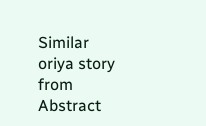Similar oriya story from Abstract